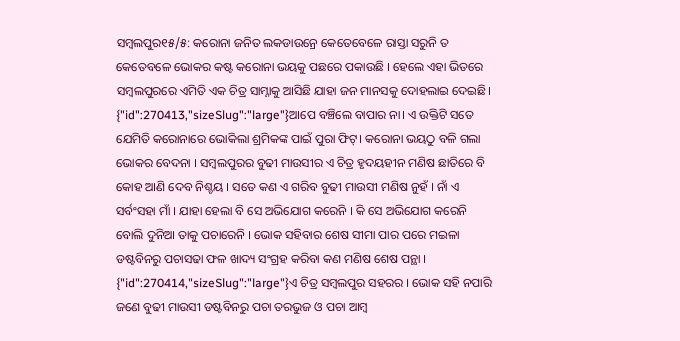ସମ୍ବଲପୁର୧୫/୫: କରୋନା ଜନିତ ଲକଡାଉନ୍ରେ କେତେବେଳେ ରାସ୍ତା ସରୁନି ତ କେତେବଳେ ଭୋକର କଷ୍ଟ କରୋନା ଭୟକୁ ପଛରେ ପକାଉଛି । ହେଲେ ଏହା ଭିତରେ ସମ୍ବଲପୁରରେ ଏମିତି ଏକ ଚିତ୍ର ସାମ୍ନାକୁ ଆସିଛି ଯାହା ଜନ ମାନସକୁ ଦୋହଲାଇ ଦେଇଛି।
{"id":270413,"sizeSlug":"large"}ଆପେ ବଞ୍ଚିଲେ ବାପାର ନା। ଏ ଉକ୍ତିଟି ସତେ ଯେମିତି କରୋନାରେ ଭୋକିଲା ଶ୍ରମିକଙ୍କ ପାଇଁ ପୁରା ଫିଟ୍। କରୋନା ଭୟଠୁ ବଳି ଗଲା ଭୋକର ବେଦନା । ସମ୍ବଲପୁରର ବୁଢୀ ମାଉସୀର ଏ ଚିତ୍ର ହୃଦୟହୀନ ମଣିଷ ଛାତିରେ ବି କୋହ ଆଣି ଦେବ ନିଶ୍ଚୟ । ସତେ କଣ ଏ ଗରିବ ବୁଢୀ ମାଉସୀ ମଣିଷ ନୁହଁ । ନାଁ ଏ ସର୍ବଂସହା ମାଁ । ଯାହା ହେଲା ବି ସେ ଅଭିଯୋଗ କରେନି । କି ସେ ଅଭିଯୋଗ କରେନି ବୋଲି ଦୁନିଆ ତାକୁ ପଚାରେନି । ଭୋକ ସହିବାର ଶେଷ ସୀମା ପାର ପରେ ମଇଳା ଡଷ୍ଟବିନରୁ ପଚାସଢା ଫଳ ଖାଦ୍ୟ ସଂଗ୍ରହ କରିବା କଣ ମଣିଷ ଶେଷ ପନ୍ଥା ।
{"id":270414,"sizeSlug":"large"}ଏ ଚିତ୍ର ସମ୍ବଲପୁର ସହରର । ଭୋକ ସହି ନପାରି ଜଣେ ବୁଢୀ ମାଉସୀ ଡଷ୍ଟବିନରୁ ପଚା ତରଭୁଜ ଓ ପଚା ଆମ୍ବ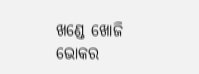ଖଣ୍ଡେ ଖୋଜି ଭୋକର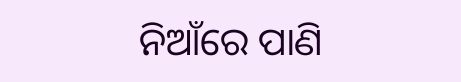ନିଆଁରେ ପାଣି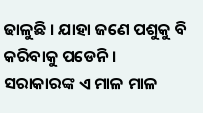ଢାଳୁଛି । ଯାହା ଜଣେ ପଶୁକୁ ବି କରିବାକୁ ପଡେନି । ସରାକାରଙ୍କ ଏ ମାଳ ମାଳ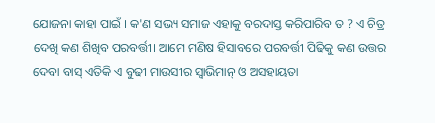ଯୋଜନା କାହା ପାଇଁ । କ'ଣ ସଭ୍ୟ ସମାଜ ଏହାକୁ ବରଦାସ୍ତ କରିପାରିବ ତ ? ଏ ଚିତ୍ର ଦେଖି କଣ ଶିଖିବ ପରବର୍ତ୍ତୀ। ଆମେ ମଣିଷ ହିସାବରେ ପରବର୍ତ୍ତୀ ପିଢିକୁ କଣ ଉତ୍ତର ଦେବା ବାସ୍ ଏତିକି ଏ ବୁଢୀ ମାଉସୀର ସ୍ୱାଭିମାନ୍ ଓ ଅସହାୟତା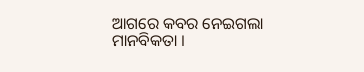ଆଗରେ କବର ନେଇଗଲା ମାନବିକତା ।